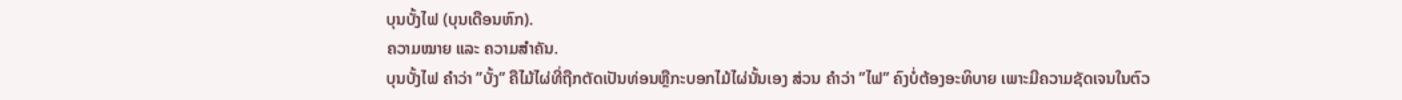ບຸນບັ້ງໄຟ (ບຸນເດືອນຫົກ).
ຄວາມໝາຍ ແລະ ຄວາມສຳຄັນ.
ບຸນບັ້ງໄຟ ຄຳວ່າ ”ບັ້ງ” ຄືໄມ້ໄຜ່ທີ່ຖືກຕັດເປັນທ່ອນຫຼືກະບອກໄມ້ໄຜ່ນັ້ນເອງ ສ່ວນ ຄຳວ່າ ”ໄຟ” ຄົງບໍ່ຕ້ອງອະທິບາຍ ເພາະມີຄວາມຊັດເຈນໃນຕົວ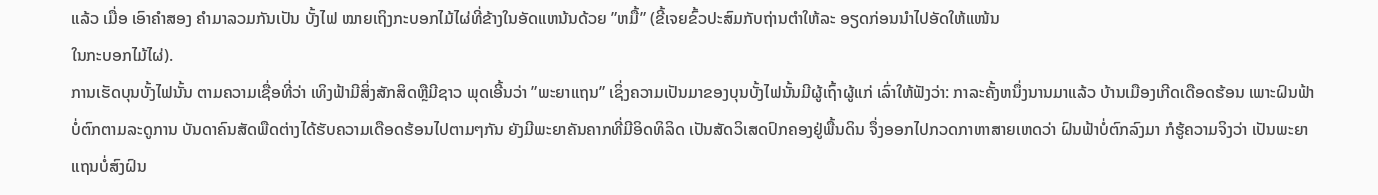ແລ້ວ ເມື່ອ ເອົາຄຳສອງ ຄຳມາລວມກັນເປັນ ບັ້ງໄຟ ໝາຍເຖິງກະບອກໄມ້ໄຜ່ທີ່ຂ້າງໃນອັດແຫນ້ນດ້ວຍ ”ຫມື້” (ຂີ້ເຈຍຂົ້ວປະສົມກັບຖ່ານຕຳໃຫ້ລະ ອຽດກ່ອນນຳໄປອັດໃຫ້ແໜ້ນ
ໃນກະບອກໄມ້ໄຜ່).
ການເຮັດບຸນບັ້ງໄຟນັ້ນ ຕາມຄວາມເຊື່ອທີ່ວ່າ ເທິງຟ້າມີສິ່ງສັກສິດຫຼືມີຊາວ ພຸດເອີ້ນວ່າ ”ພະຍາແຖນ” ເຊິ່ງຄວາມເປັນມາຂອງບຸນບັ້ງໄຟນັ້ນມີຜູ້ເຖົ້າຜູ້ແກ່ ເລົ່າໃຫ້ຟັງວ່າ: ກາລະຄັ້ງຫນຶ່ງນານມາແລ້ວ ບ້ານເມືອງເກີດເດືອດຮ້ອນ ເພາະຝົນຟ້າ ບໍ່ຕົກຕາມລະດູການ ບັນດາຄົນສັດພືດຕ່າງໄດ້ຮັບຄວາມເດືອດຮ້ອນໄປຕາມໆກັນ ຍັງມີພະຍາຄັນຄາກທີ່ມີອິດທິລິດ ເປັນສັດວິເສດປົກຄອງຢູ່ພື້ນດິນ ຈຶ່ງອອກໄປກວດກາຫາສາຍເຫດວ່າ ຝົນຟ້າບໍ່ຕົກລົງມາ ກໍຮູ້ຄວາມຈິງວ່າ ເປັນພະຍາແຖນບໍ່ສົງຝົນ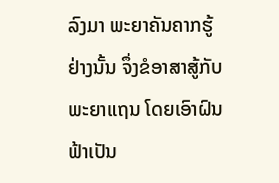ລົງມາ ພະຍາຄັນຄາກຮູ້ຢ່າງນັ້ນ ຈຶ່ງຂໍອາສາສູ້ກັບ ພະຍາແຖນ ໂດຍເອົາຝົນຟ້າເປັນ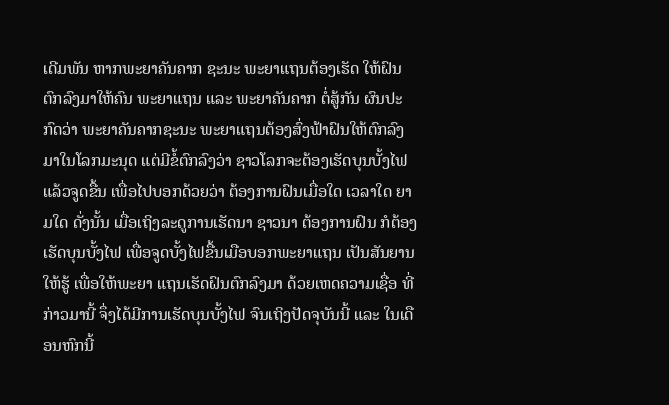ເດີມພັນ ຫາກພະຍາຄັນຄາກ ຊະນະ ພະຍາແຖນຕ້ອງເຮັດ ໃຫ້ຝົນຕົກລົງມາໃຫ້ຄົນ ພະຍາແຖນ ແລະ ພະຍາຄັນຄາກ ຕໍ່ສູ້ກັນ ຜົນປະກົດວ່າ ພະຍາຄັນຄາກຊະນະ ພະຍາແຖນຕ້ອງສົ່ງຟ້າຝົນໃຫ້ຕົກລົງມາໃນໂລກມະນຸດ ແຕ່ມີຂໍ້ຕົກລົງວ່າ ຊາວໂລກຈະຕ້ອງເຮັດບຸນບັ້ງໄຟ ແລ້ວຈູດຂື້ນ ເພື່ອໄປບອກດ້ວຍວ່າ ຕ້ອງການຝົນເມື່ອໃດ ເວລາໃດ ຍາມໃດ ດັ່ງນັ້ນ ເມື່ອເຖິງລະດູການເຮັດນາ ຊາວນາ ຕ້ອງການຝົນ ກໍຕ້ອງເຮັດບຸນບັ້ງໄຟ ເພື່ອຈູດບັ້ງໄຟຂື້ນເມືອບອກພະຍາແຖນ ເປັນສັນຍານໃຫ້ຮູ້ ເພື່ອໃຫ້ພະຍາ ແຖນເຮັດຝົນຕົກລົງມາ ດ້ວຍເຫດຄວາມເຊື່ອ ທີ່ກ່າວມານີ້ ຈຶ່ງໄດ້ມີການເຮັດບຸນບັ້ງໄຟ ຈົນເຖິງປັດຈຸບັນນີ້ ແລະ ໃນເດືອນຫົກນີ້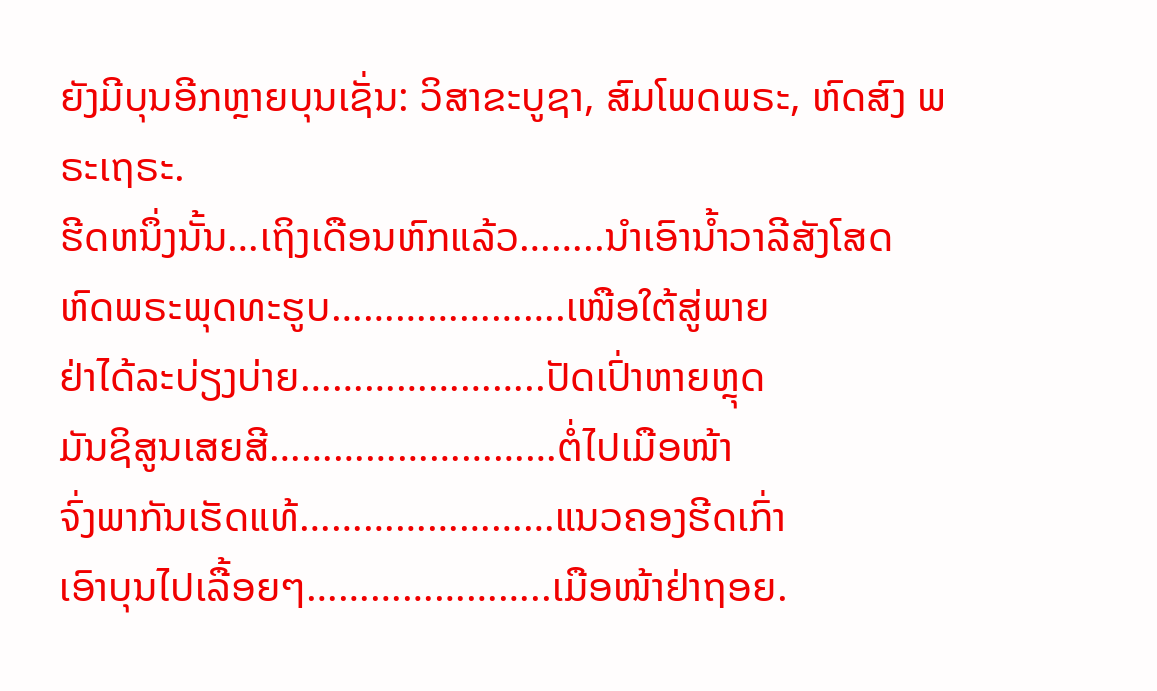ຍັງມີບຸນອີກຫຼາຍບຸນເຊັ່ນ: ວິສາຂະບູຊາ, ສົມໂພດພຣະ, ຫົດສົງ ພຣະເຖຣະ.
ຮີດຫນຶ່ງນັ້ນ…ເຖິງເດືອນຫົກແລ້ວ……..ນຳເອົານ້ຳວາລີສັງໂສດ
ຫົດພຣະພຸດທະຮູບ………………….ເໜືອໃຕ້ສູ່ພາຍ
ຢ່າໄດ້ລະບ່ຽງບ່າຍ…………………..ປັດເປົ່າຫາຍຫຼຸດ
ມັນຊິສູນເສຍສີ………………………ຕໍ່ໄປເມືອໜ້າ
ຈົ່ງພາກັນເຮັດແທ້……………………ແນວຄອງຮີດເກົ່າ
ເອົາບຸນໄປເລື້ອຍໆ…………………..ເມືອໜ້າຢ່າຖອຍ.